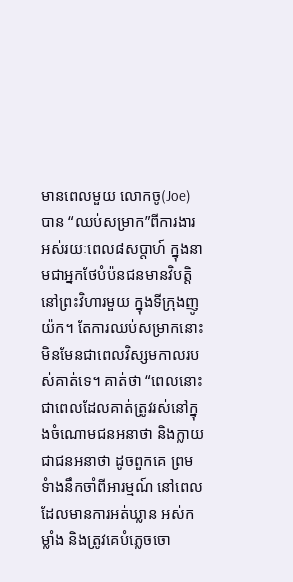មានពេលមួយ លោកចូ(Joe)បាន “ឈប់សម្រាក”ពីការងារ អស់រយៈពេល៨សប្តាហ៍ ក្នុងនាមជាអ្នកថែបំប៉នជនមានវិបត្តិ នៅព្រះវិហារមួយ ក្នុងទីក្រុងញូយ៉ក។ តែការឈប់សម្រាកនោះ មិនមែនជាពេលវិស្សមកាលរបស់គាត់ទេ។ គាត់ថា “ពេលនោះជាពេលដែលគាត់ត្រូវរស់នៅក្នុងចំណោមជនអនាថា និងក្លាយជាជនអនាថា ដូចពួកគេ ព្រមទំាងនឹកចាំពីអារម្មណ៍ នៅពេលដែលមានការអត់ឃ្លាន អស់កម្លាំង និងត្រូវគេបំភ្លេចចោ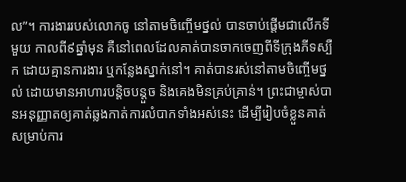ល”។ ការងាររបស់លោកចូ នៅតាមចិញ្ចើមថ្នល់ បានចាប់ផ្តើមជាលើកទីមួយ កាលពី៩ឆ្នាំមុន គឺនៅពេលដែលគាត់បានចាកចេញពីទីក្រុងភីទស្បឺក ដោយគ្មានការងារ ឬកន្លែងស្នាក់នៅ។ គាត់បានរស់នៅតាមចិញ្ចើមថ្នល់ ដោយមានអាហារបន្តិចបន្តួច និងគេងមិនគ្រប់គ្រាន់។ ព្រះជាម្ចាស់បានអនុញ្ញាតឲ្យគាត់ឆ្លងកាត់ការលំបាកទាំងអស់នេះ ដើម្បីរៀបចំខ្លួនគាត់ សម្រាប់ការ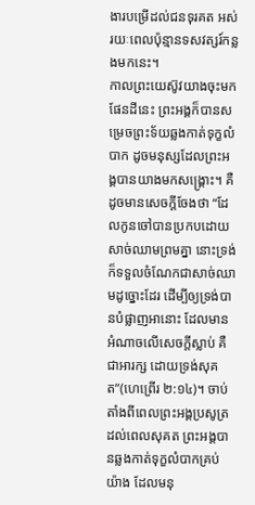ងារបម្រើដល់ជនទុរគត អស់រយៈពេលប៉ុន្មានទសវត្សរ៍កន្លងមកនេះ។
កាលព្រះយេស៊ូវយាងចុះមកផែនដីនេះ ព្រះអង្គក៏បានសម្រេចព្រះទ័យឆ្លងកាត់ទុក្ខលំបាក ដូចមនុស្សដែលព្រះអង្គបានយាងមកសង្រ្គោះ។ គឺដូចមានសេចក្តីចែងថា “ដែលកូនចៅបានប្រកបដោយសាច់ឈាមព្រមគ្នា នោះទ្រង់ក៏ទទួលចំណែកជាសាច់ឈាមដូច្នោះដែរ ដើម្បីឲ្យទ្រង់បានបំផ្លាញអានោះ ដែលមានអំណាចលើសេចក្តីស្លាប់ គឺជាអារក្ស ដោយទ្រង់សុគត”(ហេព្រើរ ២:១៤)។ ចាប់តាំងពីពេលព្រះអង្គប្រសូត្រដល់ពេលសុគត ព្រះអង្គបានឆ្លងកាត់ទុក្ខលំបាកគ្រប់យ៉ាង ដែលមនុ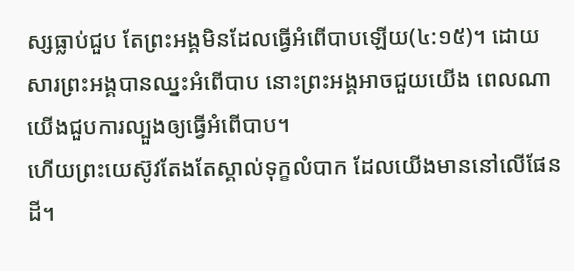ស្សធ្លាប់ជួប តែព្រះអង្គមិនដែលធ្វើអំពើបាបឡើយ(៤:១៥)។ ដោយសារព្រះអង្គបានឈ្នះអំពើបាប នោះព្រះអង្គអាចជួយយើង ពេលណាយើងជួបការល្បួងឲ្យធ្វើអំពើបាប។
ហើយព្រះយេស៊ូវតែងតែស្គាល់ទុក្ខលំបាក ដែលយើងមាននៅលើផែនដី។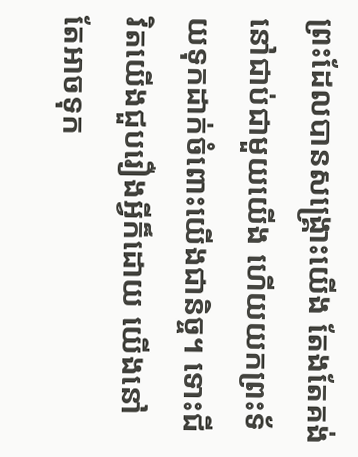ព្រះដែលបានសង្រ្គោះយើង តែងតែគង់នៅជាប់ជាមួយយើង ហើយយកព្រះទ័យទុកដាក់ចំពោះយើងជានិច្ច។ ទោះជីវិតយើងជួបរឿងអ្វីក៏ដោយ យើងនៅតែអាចទុក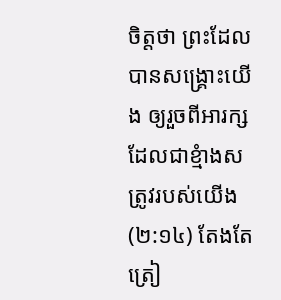ចិត្តថា ព្រះដែលបានសង្រ្គោះយើង ឲ្យរួចពីអារក្ស ដែលជាខ្មំាងសត្រូវរបស់យើង(២:១៤) តែងតែត្រៀ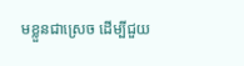មខ្លួនជាស្រេច ដើម្បីជួយ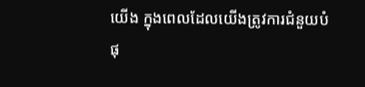យើង ក្នុងពេលដែលយើងត្រូវការជំនួយបំផុ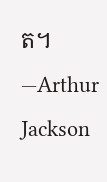ត។ —Arthur Jackson